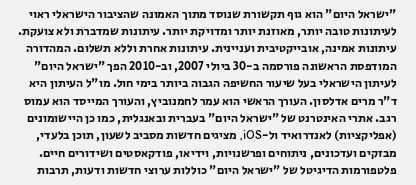"ישראל היום" הוא גוף תקשורת שנוסד מתוך האמונה שהציבור הישראלי ראוי לעיתונות טובה יותר, מאוזנת יותר ומדויקת יותר. עיתונות שמדברת ולא צועקת. עיתונות אמינה, אובייקטיבית ועניינית. עיתונות אחרת וללא תשלום. המהדורה המודפסת הראשונה פורסמה ב-30 ביולי 2007, וב-2010 הפך "ישראל היום" לעיתון הישראלי בעל שיעור החשיפה הגבוה ביותר בימי חול. מו"ל העיתון היא ד"ר מרים אדלסון. העורך הראשי הוא עמר לחמנוביץ, והעורך המייסד הוא עמוס רגב. אתרי האינטרנט של "ישראל היום" בעברית ובאנגלית, כמו כן היישומונים (אפליקציות) לאנדרואיד ול-iOS, מציגים חדשות מסביב לשעון, תוכן בלעדי, מבזקים ועדכונים, ניתוחים ופרשנויות, וידיאו, פודקאסטים ושידורים חיים. פלטפורמות הדיגיטל של "ישראל היום" כוללות ערוצי חדשות ודעות, תרבות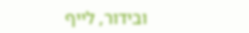ובידור, לייף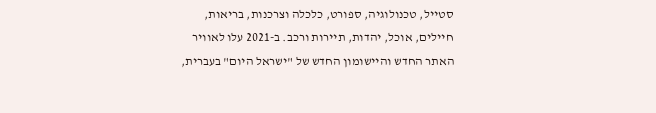סטייל, טכנולוגיה, ספורט, כלכלה וצרכנות, בריאות, חיילים, אוכל, יהדות, תיירות ורכב. ב-2021 עלו לאוויר האתר החדש והיישומון החדש של "ישראל היום" בעברית,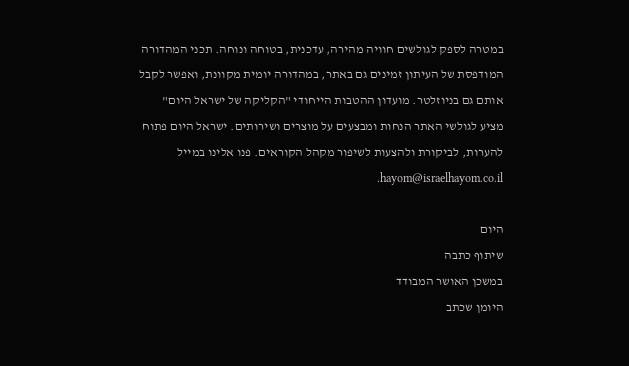במטרה לספק לגולשים חוויה מהירה, עדכנית, בטוחה ונוחה. תכני המהדורה המודפסת של העיתון זמינים גם באתר, במהדורה יומית מקוונת, ואפשר לקבל אותם גם בניוזלטר. מועדון ההטבות הייחודי "הקליקה של ישראל היום" מציע לגולשי האתר הנחות ומבצעים על מוצרים ושירותים. ישראל היום פתוח להערות, לביקורת ולהצעות לשיפור מקהל הקוראים. פנו אלינו במייל hayom@israelhayom.co.il.

היום
שיתוף כתבה
במשכן האושר המבודד
היומן שכתב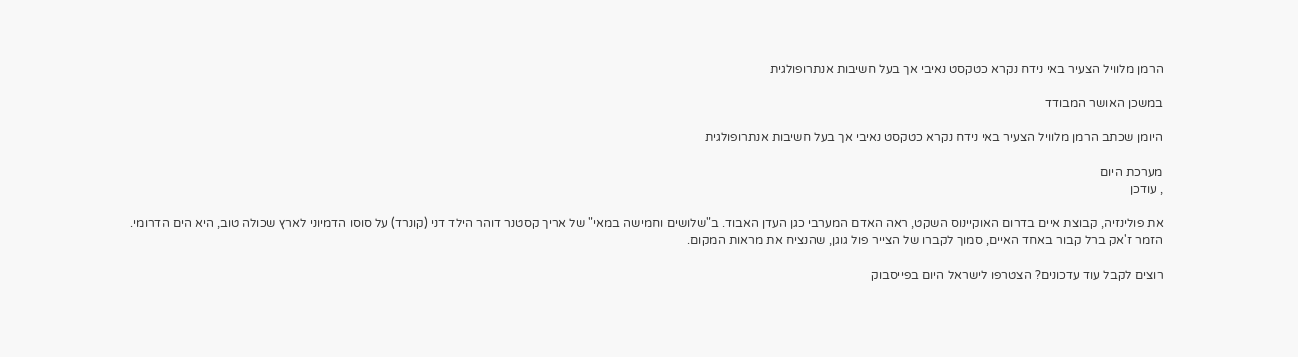הרמן מלוויל הצעיר באי נידח נקרא כטקסט נאיבי אך בעל חשיבות אנתרופולגית

במשכן האושר המבודד

היומן שכתב הרמן מלוויל הצעיר באי נידח נקרא כטקסט נאיבי אך בעל חשיבות אנתרופולגית

מערכת היום
, עודכן

את פולינזיה, קבוצת איים בדרום האוקיינוס השקט, ראה האדם המערבי כגן העדן האבוד. ב"שלושים וחמישה במאי" של אריך קסטנר דוהר הילד דני (קונרד) על סוסו הדמיוני לארץ שכולה טוב, היא הים הדרומי. הזמר ז'אק ברל קבור באחד האיים, סמוך לקברו של הצייר פול גוגן, שהנציח את מראות המקום.

רוצים לקבל עוד עדכונים? הצטרפו לישראל היום בפייסבוק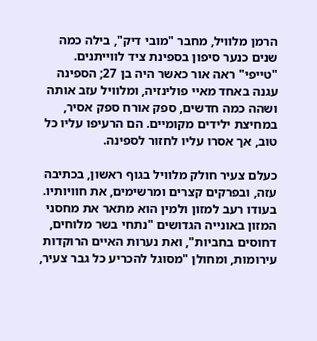הרמן מלוויל, מחבר "מובי דיק", בילה כמה שנים כנער סיפון בספינת ציד לווייתנים. "טייפי" ראה אור כאשר היה בן 27; הספינה עגנה באחד מאיי פולינזיה, ומלוויל עזב אותה ושהה כמה חדשים, ספק אורח ספק אסיר, במחיצת ילידים מקומיים. הם הרעיפו עליו כל טוב, אך אסרו עליו לחזור לספינה.

כעלם צעיר חולק מלוויל בגוף ראשון, בכתיבה עזה, ובפרקים קצרים ומרשימים, את חוויותיו. בעודו רעב למזון ולמין הוא מתאר את מחסני המזון באונייה הגדושים "נתחי בשר מלוחים, דחוסים בחביות", ואת נערות האיים הרוקדות עירומות, ומחולן "מסוגל להכריע כל גבר צעיר,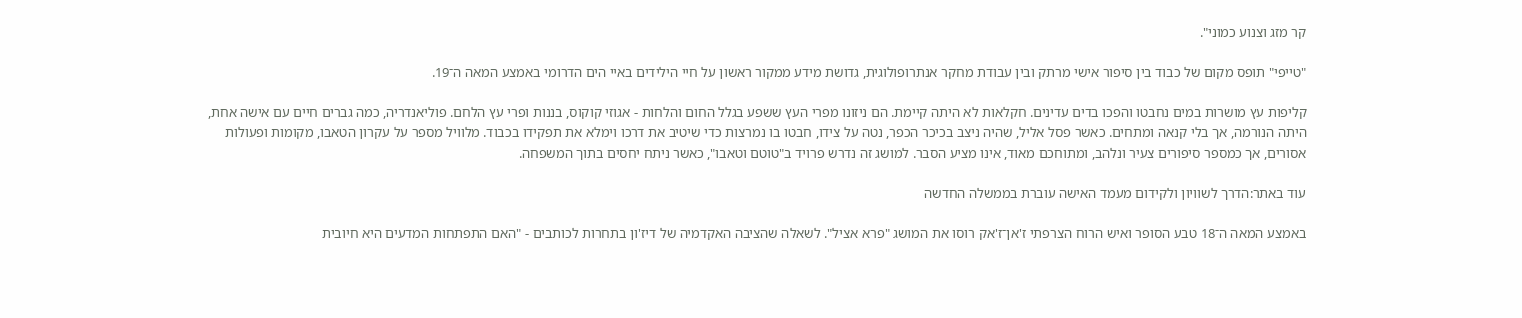קר מזג וצנוע כמוני".

"טייפי" תופס מקום של כבוד בין סיפור אישי מרתק ובין עבודת מחקר אנתרופולוגית, גדושת מידע ממקור ראשון על חיי הילידים באיי הים הדרומי באמצע המאה ה־19.

קליפות עץ מושרות במים נחבטו והפכו בדים עדינים. חקלאות לא היתה קיימת. הם ניזונו מפרי העץ ששפע בגלל החום והלחות - אגוזי קוקוס, בננות ופרי עץ הלחם. פוליאנדריה, כמה גברים חיים עם אישה אחת, היתה הנורמה, אך בלי קנאה ומתחים. כאשר פסל אליל, שהיה ניצב בכיכר הכפר, נטה על צידו, חבטו בו נמרצות כדי שיטיב את דרכו וימלא את תפקידו בכבוד. מלוויל מספר על עקרון הטאבו, מקומות ופעולות אסורים, אך כמספר סיפורים צעיר ונלהב, ומתוחכם מאוד, אינו מציע הסבר. למושג זה נדרש פרויד ב"טוטם וטאבו", כאשר ניתח יחסים בתוך המשפחה.

עוד באתר:הדרך לשוויון ולקידום מעמד האישה עוברת בממשלה החדשה

באמצע המאה ה־18 טבע הסופר ואיש הרוח הצרפתי ז'אן־ז'אק רוסו את המושג "פרא אציל". לשאלה שהציבה האקדמיה של דיז'ון בתחרות לכותבים - "האם התפתחות המדעים היא חיובית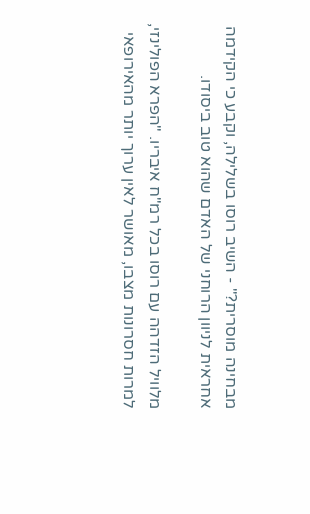מבחינה מוסרית?" - השיב רוסו בשלילה, וקבע כי הקידמה אחראית לניוון הרוחני של האדם שהוא טוב ביסודו.

מלוויל הזדהה עם רוסו בכל רמ"ח איבריו. "הפרא הפולינזי, למרות חסרונות מצבו, מאושר לאין ערוך יותר מהאירופאי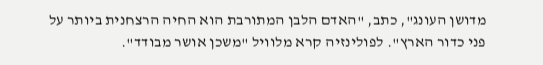מדושן העונג", כתב, "האדם הלבן המתורבת הוא החיה הרצחנית ביותר על פני כדור הארץ". לפולינזיה קרא מלוויל "משכן אושר מבודד".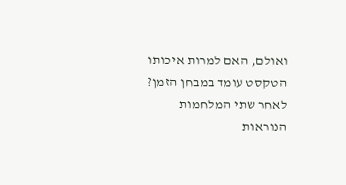ואולם, האם למרות איכותו הטקסט עומד במבחן הזמן? לאחר שתי המלחמות הנוראות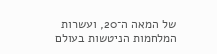של המאה ה־20, ועשרות המלחמות הניטשות בעולם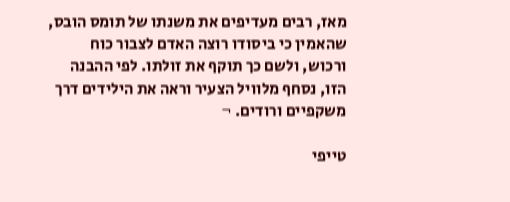מאז, רבים מעדיפים את משנתו של תומס הובס, שהאמין כי ביסודו רוצה האדם לצבור כוח ורכוש, ולשם כך תוקף את זולתו. לפי ההבנה הזו, נסחף מלוויל הצעיר וראה את הילידים דרך משקפיים ורודים. ¬

טייפי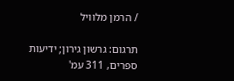/ הרמן מלוויל

תרגום: גרשון גירון; ידיעות ספרים, 311 עמ'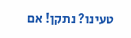טעינו? נתקן! אם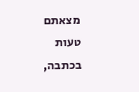מצאתם טעות בכתבה,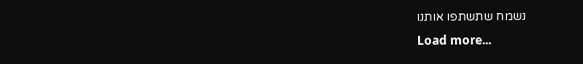נשמח שתשתפו אותנו
Load more...